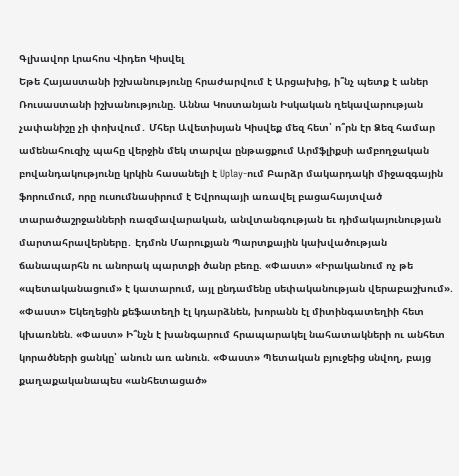Գլխավոր Լրահոս Վիդեո Կիսվել
Եթե Հայաստանի իշխանությունը հրաժարվում է Արցախից, ի՞նչ պետք է աներ Ռուսաստանի իշխանությունը. Աննա Կոստանյան Իսկական ղեկավարության չափանիշը չի փոխվում․ Մհեր Ավետիսյան Կիսվեք մեզ հետ՝ ո՞րն էր Ձեզ համար ամենահուզիչ պահը վերջին մեկ տարվա ընթացքում Արմֆլիքսի ամբողջական բովանդակությունը կրկին հասանելի է Uplay-ում Բարձր մակարդակի միջազգային ֆորումում, որը ուսումնասիրում է Եվրոպայի առավել բացահայտված տարածաշրջանների ռազմավարական, անվտանգության եւ դիմակայունության մարտահրավերները․ Էդմոն Մարուքյան Պարտքային կախվածության ճանապարհն ու անորակ պարտքի ծանր բեռը. «Փաստ» «Իրականում ոչ թե «պետականացում» է կատարում, այլ ընդամենը սեփականության վերաբաշխում». «Փաստ» Եկեղեցին քեֆատեղի էլ կդարձնեն, խորանն էլ միտինգատեղիի հետ կխառնեն. «Փաստ» Ի՞նչն է խանգարում հրապարակել նահատակների ու անհետ կորածների ցանկը՝ անուն առ անուն. «Փաստ» Պետական բյուջեից սնվող, բայց քաղաքականապես «անհետացած»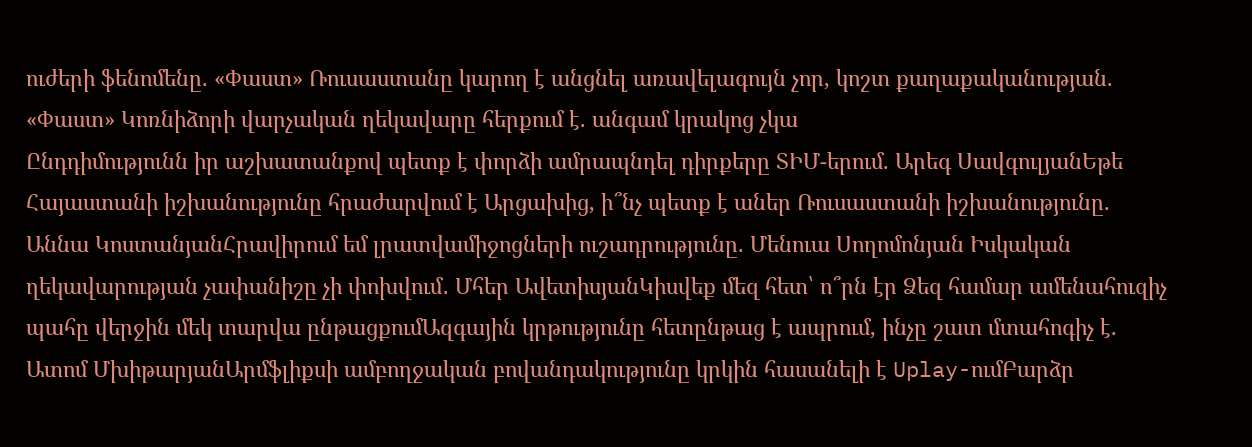ուժերի ֆենոմենը. «Փաստ» Ռուսաստանը կարող է անցնել առավելագույն չոր, կոշտ քաղաքականության. «Փաստ» Կոռնիձորի վարչական ղեկավարը հերքում է. անգամ կրակոց չկա
Ընդդիմությունն իր աշխատանքով պետք է փորձի ամրապնդել դիրքերը ՏԻՄ-երում. Արեգ ՍավգուլյանԵթե Հայաստանի իշխանությունը հրաժարվում է Արցախից, ի՞նչ պետք է աներ Ռուսաստանի իշխանությունը. Աննա ԿոստանյանՀրավիրում եմ լրատվամիջոցների ուշադրությունը. Մենուա Սողոմոնյան Իսկական ղեկավարության չափանիշը չի փոխվում․ Մհեր ԱվետիսյանԿիսվեք մեզ հետ՝ ո՞րն էր Ձեզ համար ամենահուզիչ պահը վերջին մեկ տարվա ընթացքումԱզգային կրթությունը հետընթաց է ապրում, ինչը շատ մտահոգիչ է. Ատոմ ՄխիթարյանԱրմֆլիքսի ամբողջական բովանդակությունը կրկին հասանելի է Uplay-ումԲարձր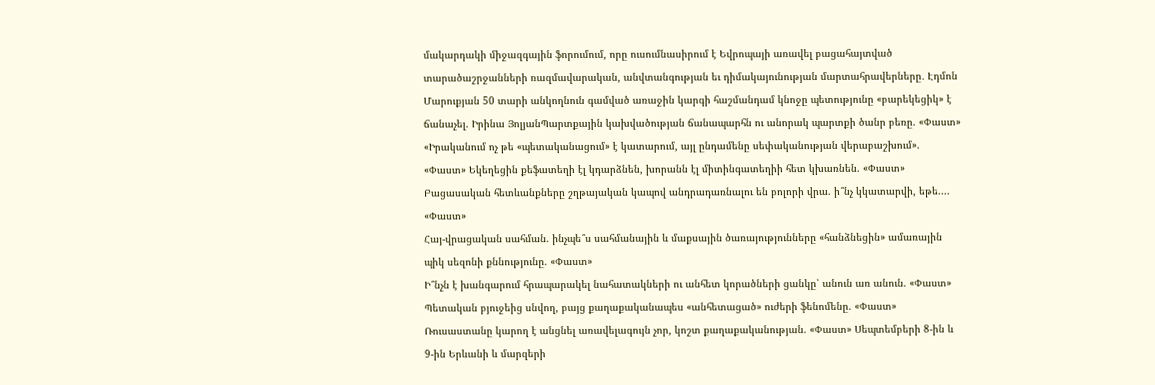մակարդակի միջազգային ֆորումում, որը ուսումնասիրում է Եվրոպայի առավել բացահայտված տարածաշրջանների ռազմավարական, անվտանգության եւ դիմակայունության մարտահրավերները․ Էդմոն Մարուքյան 50 տարի անկողնուն գամված առաջին կարգի հաշմանդամ կնոջը պետությունը «բարեկեցիկ» է ճանաչել. Իրինա ՅոլյանՊարտքային կախվածության ճանապարհն ու անորակ պարտքի ծանր բեռը. «Փաստ» «Իրականում ոչ թե «պետականացում» է կատարում, այլ ընդամենը սեփականության վերաբաշխում». «Փաստ» Եկեղեցին քեֆատեղի էլ կդարձնեն, խորանն էլ միտինգատեղիի հետ կխառնեն. «Փաստ»
Բացասական հետևանքները շղթայական կապով անդրադառնալու են բոլորի վրա. ի՞նչ կկատարվի, եթե.... «Փաստ»
Հայ-վրացական սահման. ինչպե՞ս սահմանային և մաքսային ծառայությունները «հանձնեցին» ամառային պիկ սեզոնի քննությունը. «Փաստ»
Ի՞նչն է խանգարում հրապարակել նահատակների ու անհետ կորածների ցանկը՝ անուն առ անուն. «Փաստ» Պետական բյուջեից սնվող, բայց քաղաքականապես «անհետացած» ուժերի ֆենոմենը. «Փաստ» Ռուսաստանը կարող է անցնել առավելագույն չոր, կոշտ քաղաքականության. «Փաստ» Սեպտեմբերի 8-ին և 9-ին Երևանի և մարզերի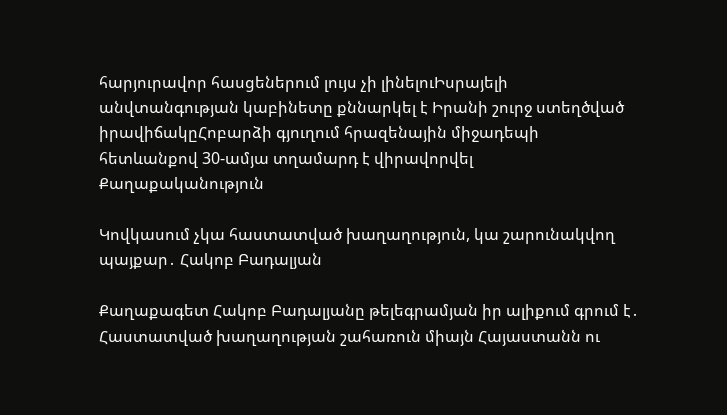հարյուրավոր հասցեներում լույս չի լինելուԻսրայելի անվտանգության կաբինետը քննարկել է Իրանի շուրջ ստեղծված իրավիճակըՀոբարձի գյուղում հրազենային միջադեպի հետևանքով 30-ամյա տղամարդ է վիրավորվել
Քաղաքականություն

Կովկասում չկա հաստատված խաղաղություն, կա շարունակվող պայքար․ Հակոբ Բադալյան

Քաղաքագետ Հակոբ Բադալյանը թելեգրամյան իր ալիքում գրում է․ Հաստատված խաղաղության շահառուն միայն Հայաստանն ու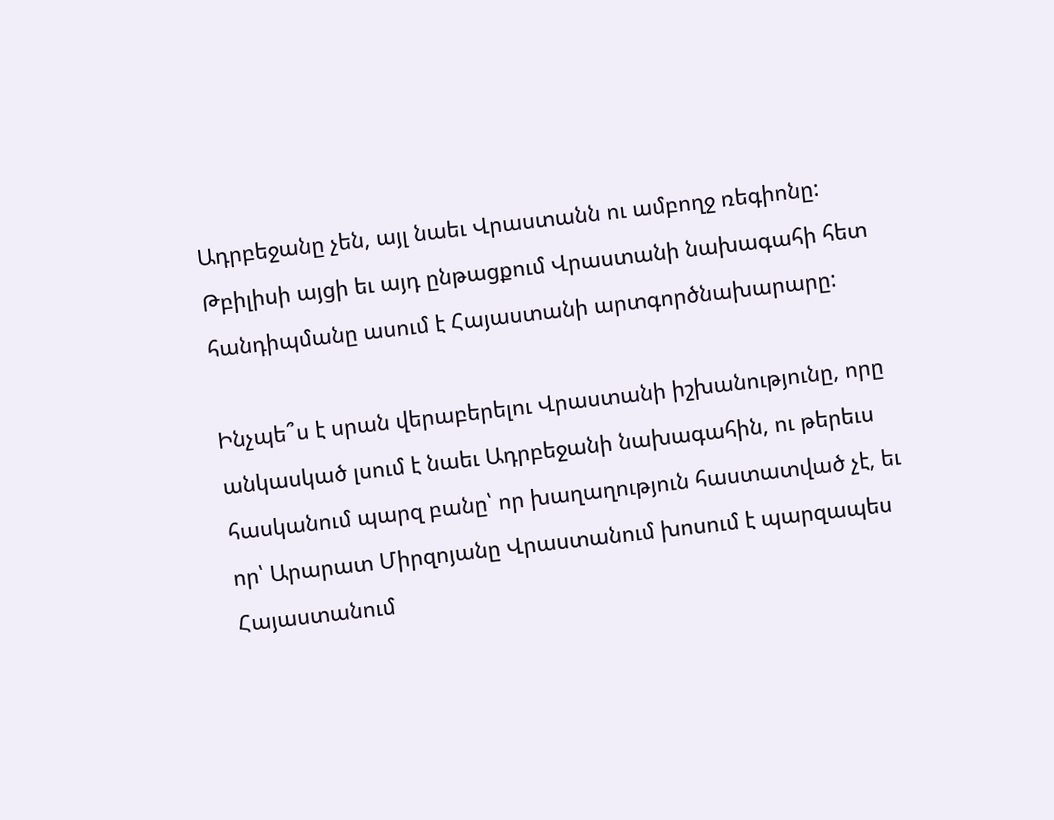Ադրբեջանը չեն, այլ նաեւ Վրաստանն ու ամբողջ ռեգիոնը: Թբիլիսի այցի եւ այդ ընթացքում Վրաստանի նախագահի հետ հանդիպմանը ասում է Հայաստանի արտգործնախարարը:

Ինչպե՞ս է սրան վերաբերելու Վրաստանի իշխանությունը, որը անկասկած լսում է նաեւ Ադրբեջանի նախագահին, ու թերեւս հասկանում պարզ բանը՝ որ խաղաղություն հաստատված չէ, եւ որ՝ Արարատ Միրզոյանը Վրաստանում խոսում է պարզապես Հայաստանում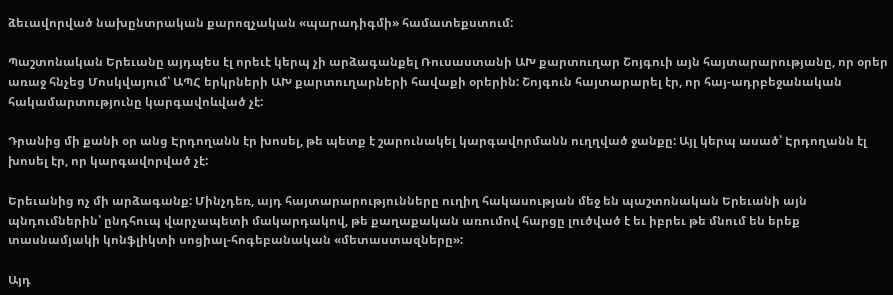ձեւավորված նախընտրական քարոզչական «պարադիգմի» համատեքստում:

Պաշտոնական Երեւանը այդպես էլ որեւէ կերպ չի արձագանքել Ռուսաստանի ԱԽ քարտուղար Շոյգուի այն հայտարարությանը, որ օրեր առաջ հնչեց Մոսկվայում՝ ԱՊՀ երկրների ԱԽ քարտուղարների հավաքի օրերին: Շոյգուն հայտարարել էր, որ հայ-ադրբեջանական հակամարտությունը կարգավոևված չէ:

Դրանից մի քանի օր անց Էրդողանն էր խոսել, թե պետք է շարունակել կարգավորմանն ուղղված ջանքը: Այլ կերպ ասած՝ Էրդողանն էլ խոսել էր, որ կարգավորված չէ:

Երեւանից ոչ մի արձագանք: Մինչդեռ, այդ հայտարարությունները ուղիղ հակասության մեջ են պաշտոնական Երեւանի այն պնդումներին՝ ընդհուպ վարչապետի մակարդակով, թե քաղաքական առումով հարցը լուծված է եւ իբրեւ թե մնում են երեք տասնամյակի կոնֆլիկտի սոցիալ-հոգեբանական «մետաստազները»:

Այդ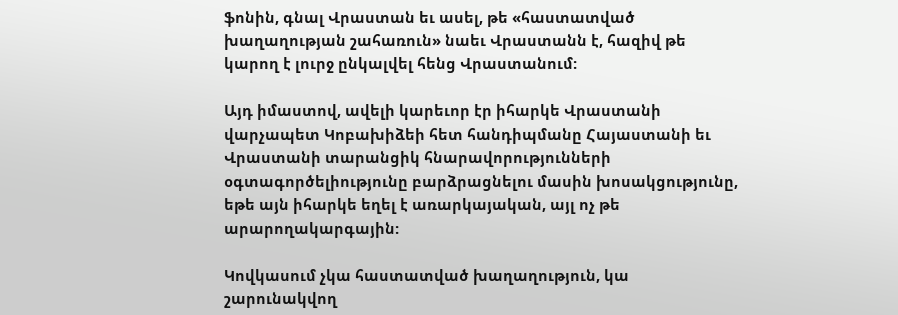ֆոնին, գնալ Վրաստան եւ ասել, թե «հաստատված խաղաղության շահառուն» նաեւ Վրաստանն է, հազիվ թե կարող է լուրջ ընկալվել հենց Վրաստանում:

Այդ իմաստով, ավելի կարեւոր էր իհարկե Վրաստանի վարչապետ Կոբախիձեի հետ հանդիպմանը Հայաստանի եւ Վրաստանի տարանցիկ հնարավորությունների օգտագործելիությունը բարձրացնելու մասին խոսակցությունը, եթե այն իհարկե եղել է առարկայական, այլ ոչ թե արարողակարգային:

Կովկասում չկա հաստատված խաղաղություն, կա շարունակվող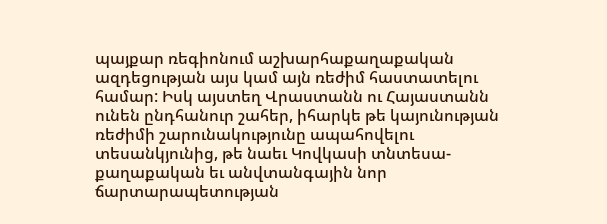պայքար ռեգիոնում աշխարհաքաղաքական ազդեցության այս կամ այն ռեժիմ հաստատելու համար: Իսկ այստեղ Վրաստանն ու Հայաստանն ունեն ընդհանուր շահեր, իհարկե թե կայունության ռեժիմի շարունակությունը ապահովելու տեսանկյունից, թե նաեւ Կովկասի տնտեսա-քաղաքական եւ անվտանգային նոր ճարտարապետության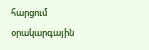հարցում օրակարգային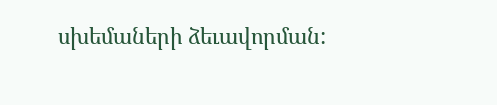սխեմաների ձեւավորման: